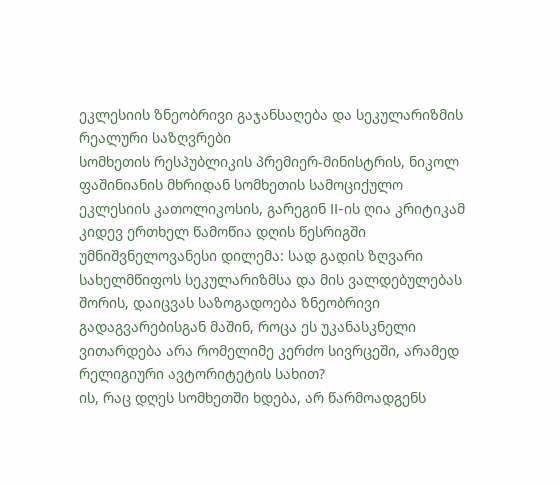ეკლესიის ზნეობრივი გაჯანსაღება და სეკულარიზმის რეალური საზღვრები
სომხეთის რესპუბლიკის პრემიერ-მინისტრის, ნიკოლ ფაშინიანის მხრიდან სომხეთის სამოციქულო ეკლესიის კათოლიკოსის, გარეგინ II-ის ღია კრიტიკამ კიდევ ერთხელ წამოწია დღის წესრიგში უმნიშვნელოვანესი დილემა: სად გადის ზღვარი სახელმწიფოს სეკულარიზმსა და მის ვალდებულებას შორის, დაიცვას საზოგადოება ზნეობრივი გადაგვარებისგან მაშინ, როცა ეს უკანასკნელი ვითარდება არა რომელიმე კერძო სივრცეში, არამედ რელიგიური ავტორიტეტის სახით?
ის, რაც დღეს სომხეთში ხდება, არ წარმოადგენს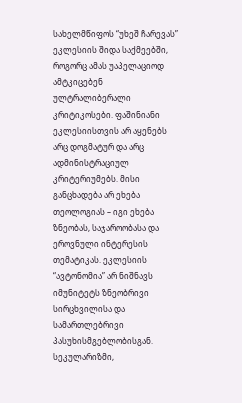სახელმწიფოს “უხეშ ჩარევას” ეკლესიის შიდა საქმეებში, როგორც ამას უაპელაციოდ ამტკიცებენ ულტრალიბერალი კრიტიკოსები. ფაშინიანი ეკლესიისთვის არ აყენებს არც დოგმატურ და არც ადმინისტრაციულ კრიტერიუმებს. მისი განცხადება არ ეხება თეოლოგიას – იგი ეხება ზნეობას, საჯაროობასა და ეროვნული ინტერესის თემატიკას. ეკლესიის “ავტონომია” არ ნიშნავს იმუნიტეტს ზნეობრივი სირცხვილისა და სამართლებრივი პასუხისმგებლობისგან.
სეკულარიზმი,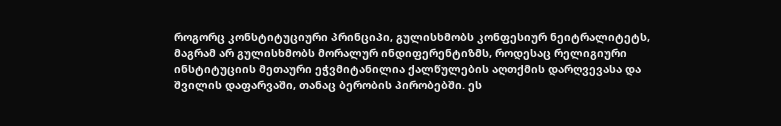როგორც კონსტიტუციური პრინციპი, გულისხმობს კონფესიურ ნეიტრალიტეტს, მაგრამ არ გულისხმობს მორალურ ინდიფერენტიზმს, როდესაც რელიგიური ინსტიტუციის მეთაური ეჭვმიტანილია ქალწულების აღთქმის დარღვევასა და შვილის დაფარვაში, თანაც ბერობის პირობებში. ეს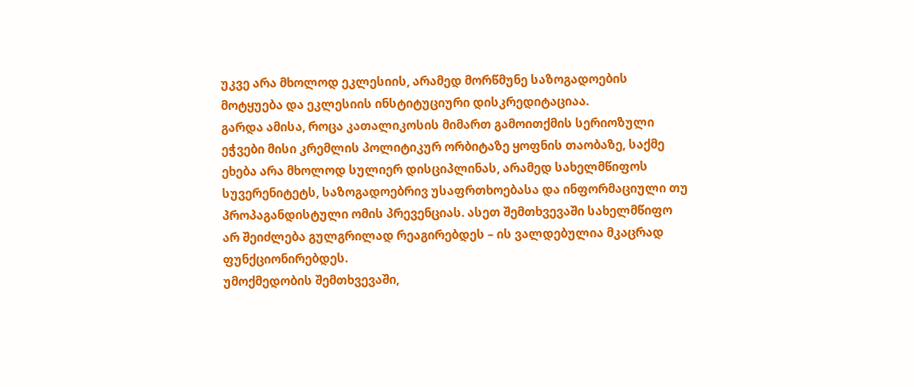უკვე არა მხოლოდ ეკლესიის, არამედ მორწმუნე საზოგადოების მოტყუება და ეკლესიის ინსტიტუციური დისკრედიტაციაა.
გარდა ამისა, როცა კათალიკოსის მიმართ გამოითქმის სერიოზული ეჭვები მისი კრემლის პოლიტიკურ ორბიტაზე ყოფნის თაობაზე, საქმე ეხება არა მხოლოდ სულიერ დისციპლინას, არამედ სახელმწიფოს სუვერენიტეტს, საზოგადოებრივ უსაფრთხოებასა და ინფორმაციული თუ პროპაგანდისტული ომის პრევენციას. ასეთ შემთხვევაში სახელმწიფო არ შეიძლება გულგრილად რეაგირებდეს – ის ვალდებულია მკაცრად ფუნქციონირებდეს.
უმოქმედობის შემთხვევაში,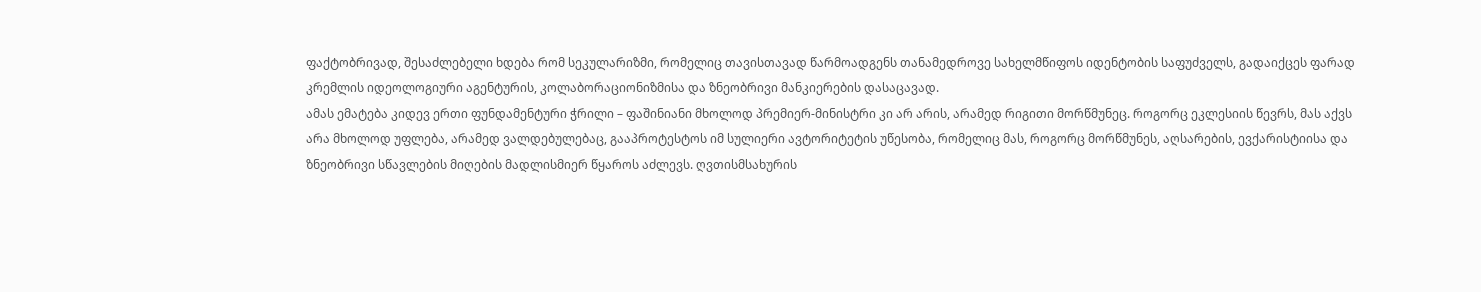ფაქტობრივად, შესაძლებელი ხდება რომ სეკულარიზმი, რომელიც თავისთავად წარმოადგენს თანამედროვე სახელმწიფოს იდენტობის საფუძველს, გადაიქცეს ფარად კრემლის იდეოლოგიური აგენტურის, კოლაბორაციონიზმისა და ზნეობრივი მანკიერების დასაცავად.
ამას ემატება კიდევ ერთი ფუნდამენტური ჭრილი – ფაშინიანი მხოლოდ პრემიერ-მინისტრი კი არ არის, არამედ რიგითი მორწმუნეც. როგორც ეკლესიის წევრს, მას აქვს არა მხოლოდ უფლება, არამედ ვალდებულებაც, გააპროტესტოს იმ სულიერი ავტორიტეტის უწესობა, რომელიც მას, როგორც მორწმუნეს, აღსარების, ევქარისტიისა და ზნეობრივი სწავლების მიღების მადლისმიერ წყაროს აძლევს. ღვთისმსახურის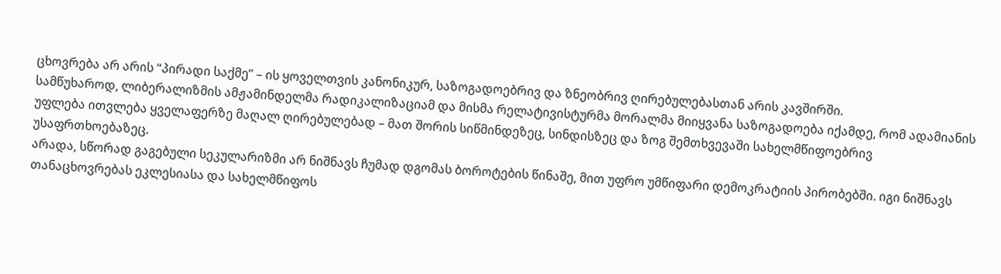ცხოვრება არ არის “პირადი საქმე” – ის ყოველთვის კანონიკურ, საზოგადოებრივ და ზნეობრივ ღირებულებასთან არის კავშირში.
სამწუხაროდ, ლიბერალიზმის ამჟამინდელმა რადიკალიზაციამ და მისმა რელატივისტურმა მორალმა მიიყვანა საზოგადოება იქამდე, რომ ადამიანის უფლება ითვლება ყველაფერზე მაღალ ღირებულებად – მათ შორის სიწმინდეზეც, სინდისზეც და ზოგ შემთხვევაში სახელმწიფოებრივ უსაფრთხოებაზეც.
არადა, სწორად გაგებული სეკულარიზმი არ ნიშნავს ჩუმად დგომას ბოროტების წინაშე, მით უფრო უმწიფარი დემოკრატიის პირობებში. იგი ნიშნავს თანაცხოვრებას ეკლესიასა და სახელმწიფოს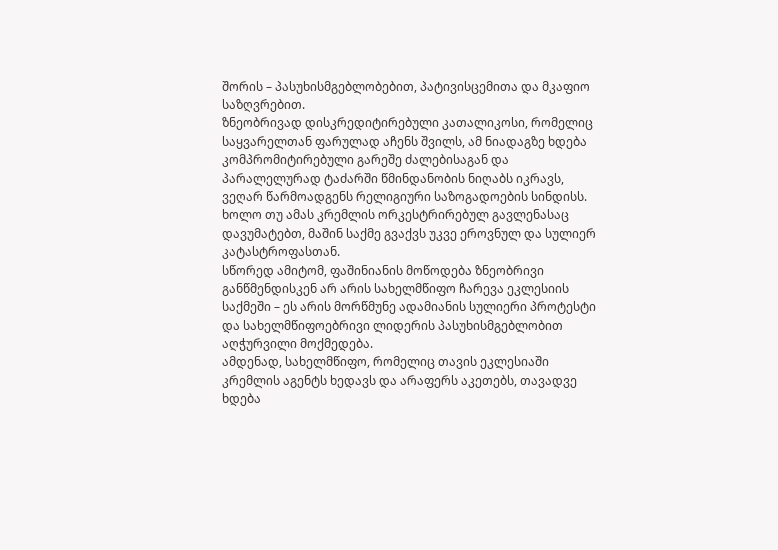შორის – პასუხისმგებლობებით, პატივისცემითა და მკაფიო საზღვრებით.
ზნეობრივად დისკრედიტირებული კათალიკოსი, რომელიც საყვარელთან ფარულად აჩენს შვილს, ამ ნიადაგზე ხდება კომპრომიტირებული გარეშე ძალებისაგან და პარალელურად ტაძარში წმინდანობის ნიღაბს იკრავს, ვეღარ წარმოადგენს რელიგიური საზოგადოების სინდისს. ხოლო თუ ამას კრემლის ორკესტრირებულ გავლენასაც დავუმატებთ, მაშინ საქმე გვაქვს უკვე ეროვნულ და სულიერ კატასტროფასთან.
სწორედ ამიტომ, ფაშინიანის მოწოდება ზნეობრივი განწმენდისკენ არ არის სახელმწიფო ჩარევა ეკლესიის საქმეში – ეს არის მორწმუნე ადამიანის სულიერი პროტესტი და სახელმწიფოებრივი ლიდერის პასუხისმგებლობით აღჭურვილი მოქმედება.
ამდენად, სახელმწიფო, რომელიც თავის ეკლესიაში კრემლის აგენტს ხედავს და არაფერს აკეთებს, თავადვე ხდება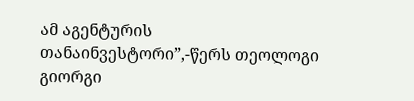ამ აგენტურის თანაინვესტორი”,-წერს თეოლოგი გიორგი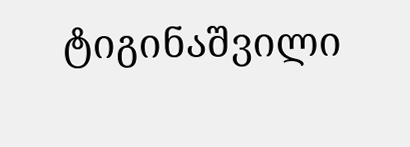ტიგინაშვილი